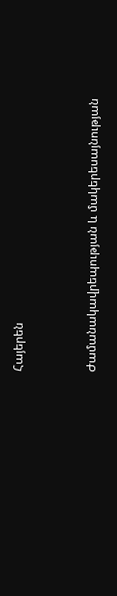Հայերեն


Ժամանակավրեպության և մակերեսայնության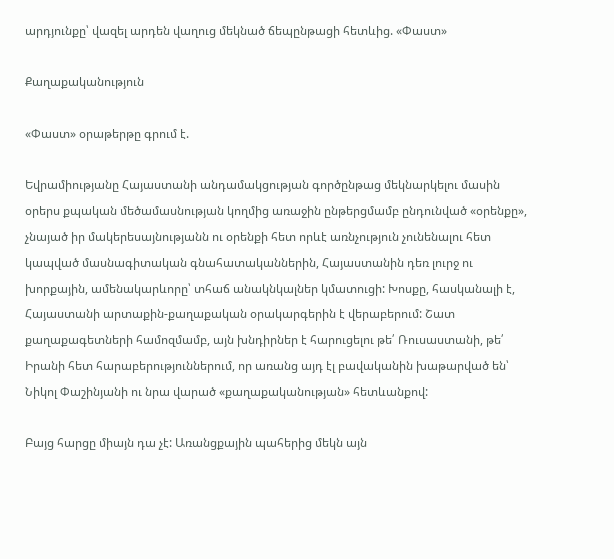արդյունքը՝ վազել արդեն վաղուց մեկնած ճեպընթացի հետևից. «Փաստ»

Քաղաքականություն

«Փաստ» օրաթերթը գրում է.

Եվրամիությանը Հայաստանի անդամակցության գործընթաց մեկնարկելու մասին օրերս քպական մեծամասնության կողմից առաջին ընթերցմամբ ընդունված «օրենքը», չնայած իր մակերեսայնությանն ու օրենքի հետ որևէ առնչություն չունենալու հետ կապված մասնագիտական գնահատականներին, Հայաստանին դեռ լուրջ ու խորքային, ամենակարևորը՝ տհաճ անակնկալներ կմատուցի: Խոսքը, հասկանալի է, Հայաստանի արտաքին-քաղաքական օրակարգերին է վերաբերում: Շատ քաղաքագետների համոզմամբ, այն խնդիրներ է հարուցելու թե՛ Ռուսաստանի, թե՛ Իրանի հետ հարաբերություններում, որ առանց այդ էլ բավականին խաթարված են՝ Նիկոլ Փաշինյանի ու նրա վարած «քաղաքականության» հետևանքով:

Բայց հարցը միայն դա չէ: Առանցքային պահերից մեկն այն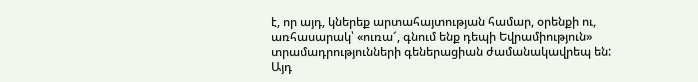է, որ այդ, կներեք արտահայտության համար, օրենքի ու, առհասարակ՝ «ուռա՜, գնում ենք դեպի Եվրամիություն» տրամադրությունների գեներացիան ժամանակավրեպ են: Այդ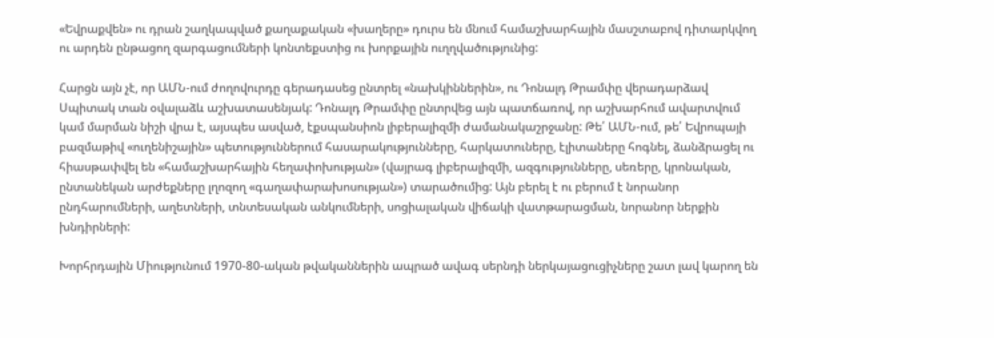«Եվրաքվեն» ու դրան շաղկապված քաղաքական «խաղերը» դուրս են մնում համաշխարհային մասշտաբով դիտարկվող ու արդեն ընթացող զարգացումների կոնտեքստից ու խորքային ուղղվածությունից:

Հարցն այն չէ, որ ԱՄՆ-ում ժողովուրդը գերադասեց ընտրել «նախկիններին», ու Դոնալդ Թրամփը վերադարձավ Սպիտակ տան օվալաձև աշխատասենյակ: Դոնալդ Թրամփը ընտրվեց այն պատճառով, որ աշխարհում ավարտվում կամ մարման նիշի վրա է, այսպես ասված, էքսպանսիոն լիբերալիզմի ժամանակաշրջանը: Թե՛ ԱՄՆ-ում, թե՛ Եվրոպայի բազմաթիվ «ուղենիշային» պետություններում հասարակությունները, հարկատուները, էլիտաները հոգնել, ձանձրացել ու հիասթափվել են «համաշխարհային հեղափոխության» (վայրագ լիբերալիզմի, ազգությունները, սեռերը, կրոնական, ընտանեկան արժեքները լղոզող «գաղափարախոսության») տարածումից: Այն բերել է ու բերում է նորանոր ընդհարումների, աղետների, տնտեսական անկումների, սոցիալական վիճակի վատթարացման, նորանոր ներքին խնդիրների:

Խորհրդային Միությունում 1970-80-ական թվականներին ապրած ավագ սերնդի ներկայացուցիչները շատ լավ կարող են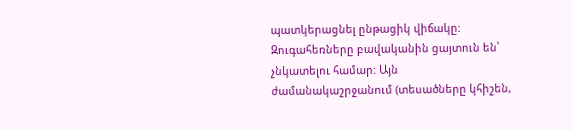պատկերացնել ընթացիկ վիճակը: Զուգահեռները բավականին ցայտուն են՝ չնկատելու համար: Այն ժամանակաշրջանում (տեսածները կհիշեն,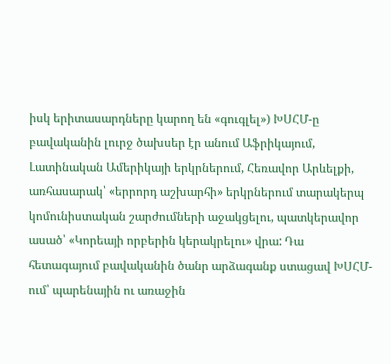իսկ երիտասարդները կարող են «գուգլել») ԽՍՀՄ-ը բավականին լուրջ ծախսեր էր անում Աֆրիկայում, Լատինական Ամերիկայի երկրներում, Հեռավոր Արևելքի, առհասարակ՝ «երրորդ աշխարհի» երկրներում տարակերպ կոմունիստական շարժումների աջակցելու, պատկերավոր ասած՝ «Կորեայի որբերին կերակրելու» վրա: Դա հետագայում բավականին ծանր արձագանք ստացավ ԽՍՀՄ-ում՝ պարենային ու առաջին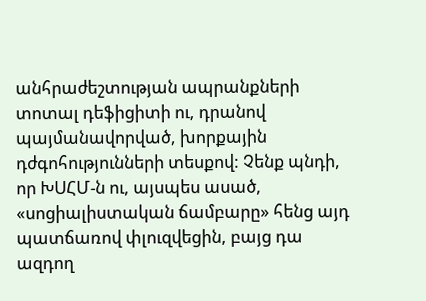անհրաժեշտության ապրանքների տոտալ դեֆիցիտի ու, դրանով պայմանավորված, խորքային դժգոհությունների տեսքով: Չենք պնդի, որ ԽՍՀՄ-ն ու, այսպես ասած, «սոցիալիստական ճամբարը» հենց այդ պատճառով փլուզվեցին, բայց դա ազդող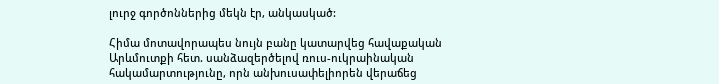լուրջ գործոններից մեկն էր, անկասկած:

Հիմա մոտավորապես նույն բանը կատարվեց հավաքական Արևմուտքի հետ. սանձազերծելով ռուս-ուկրաինական հակամարտությունը, որն անխուսափելիորեն վերաճեց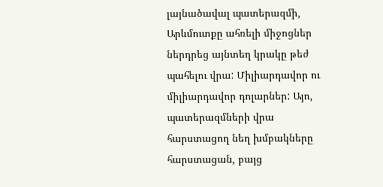լայնածավալ պատերազմի, Արևմուտքը ահռելի միջոցներ ներդրեց այնտեղ կրակը թեժ պահելու վրա: Միլիարդավոր ու միլիարդավոր դոլարներ: Այո, պատերազմների վրա հարստացող նեղ խմբակները հարստացան, բայց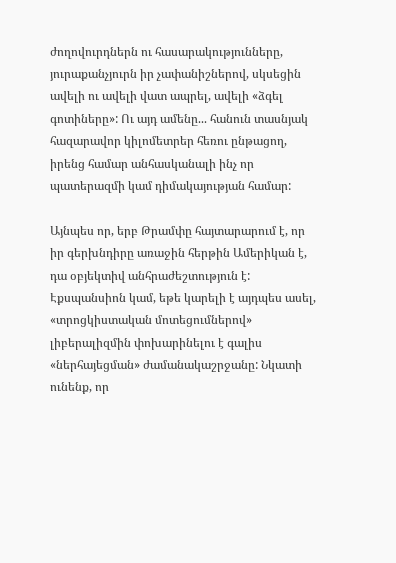ժողովուրդներն ու հասարակությունները, յուրաքանչյուրն իր չափանիշներով, սկսեցին ավելի ու ավելի վատ ապրել, ավելի «ձգել գոտիները»: Ու այդ ամենը... հանուն տասնյակ հազարավոր կիլոմետրեր հեռու ընթացող, իրենց համար անհասկանալի ինչ որ պատերազմի կամ դիմակայության համար:

Այնպես որ, երբ Թրամփը հայտարարում է, որ իր գերխնդիրը առաջին հերթին Ամերիկան է, դա օբյեկտիվ անհրաժեշտություն է: Էքսպանսիոն կամ, եթե կարելի է այդպես ասել, «տրոցկիստական մոտեցումներով» լիբերալիզմին փոխարինելու է գալիս «ներհայեցման» ժամանակաշրջանը: Նկատի ունենք, որ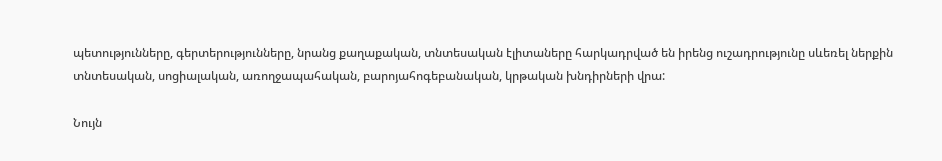պետությունները, գերտերությունները, նրանց քաղաքական, տնտեսական էլիտաները հարկադրված են իրենց ուշադրությունը սևեռել ներքին տնտեսական, սոցիալական, առողջապահական, բարոյահոգեբանական, կրթական խնդիրների վրա:

Նույն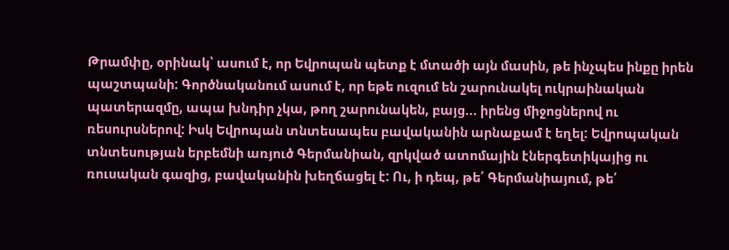Թրամփը, օրինակ՝ ասում է, որ Եվրոպան պետք է մտածի այն մասին, թե ինչպես ինքը իրեն պաշտպանի: Գործնականում ասում է, որ եթե ուզում են շարունակել ուկրաինական պատերազմը, ապա խնդիր չկա, թող շարունակեն, բայց... իրենց միջոցներով ու ռեսուրսներով: Իսկ Եվրոպան տնտեսապես բավականին արնաքամ է եղել: Եվրոպական տնտեսության երբեմնի առյուծ Գերմանիան, զրկված ատոմային էներգետիկայից ու ռուսական գազից, բավականին խեղճացել է: Ու, ի դեպ, թե՛ Գերմանիայում, թե՛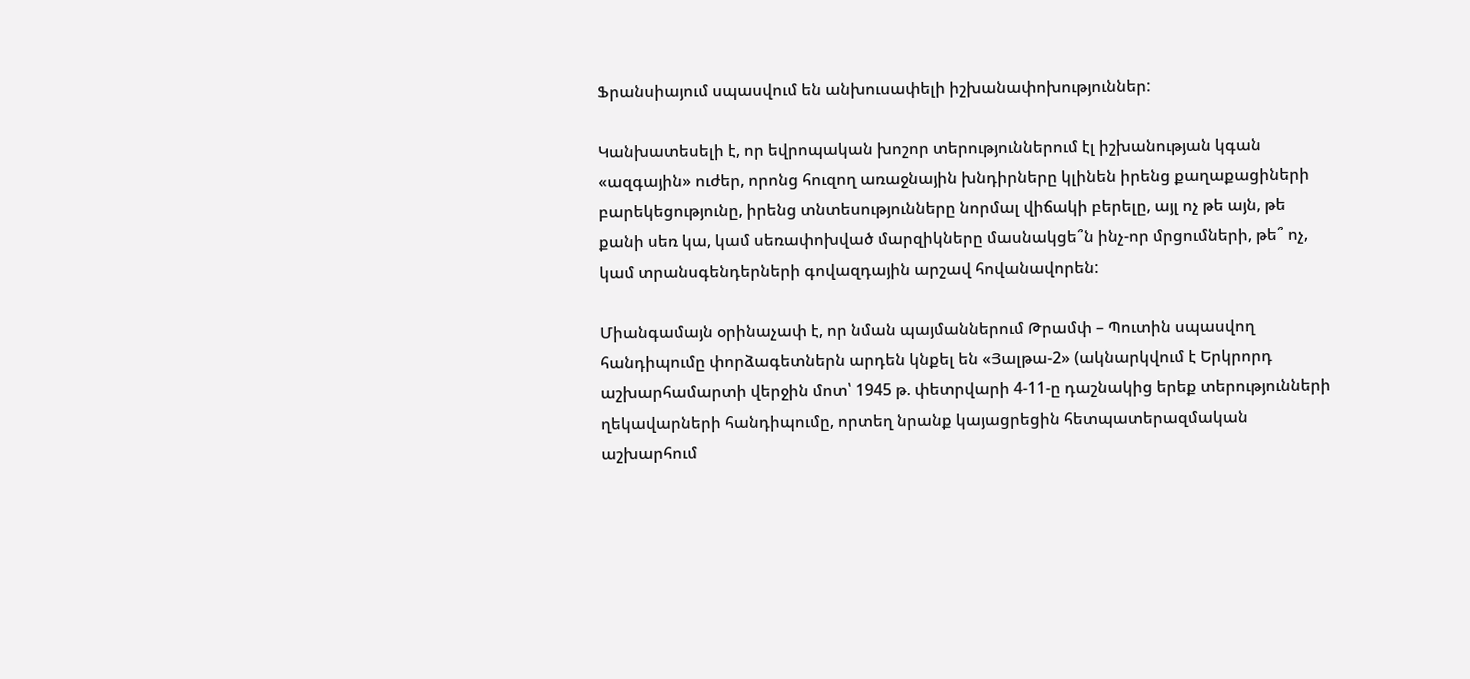Ֆրանսիայում սպասվում են անխուսափելի իշխանափոխություններ:

Կանխատեսելի է, որ եվրոպական խոշոր տերություններում էլ իշխանության կգան «ազգային» ուժեր, որոնց հուզող առաջնային խնդիրները կլինեն իրենց քաղաքացիների բարեկեցությունը, իրենց տնտեսությունները նորմալ վիճակի բերելը, այլ ոչ թե այն, թե քանի սեռ կա, կամ սեռափոխված մարզիկները մասնակցե՞ն ինչ-որ մրցումների, թե՞ ոչ, կամ տրանսգենդերների գովազդային արշավ հովանավորեն:

Միանգամայն օրինաչափ է, որ նման պայմաններում Թրամփ – Պուտին սպասվող հանդիպումը փորձագետներն արդեն կնքել են «Յալթա-2» (ակնարկվում է Երկրորդ աշխարհամարտի վերջին մոտ՝ 1945 թ. փետրվարի 4-11-ը դաշնակից երեք տերությունների ղեկավարների հանդիպումը, որտեղ նրանք կայացրեցին հետպատերազմական աշխարհում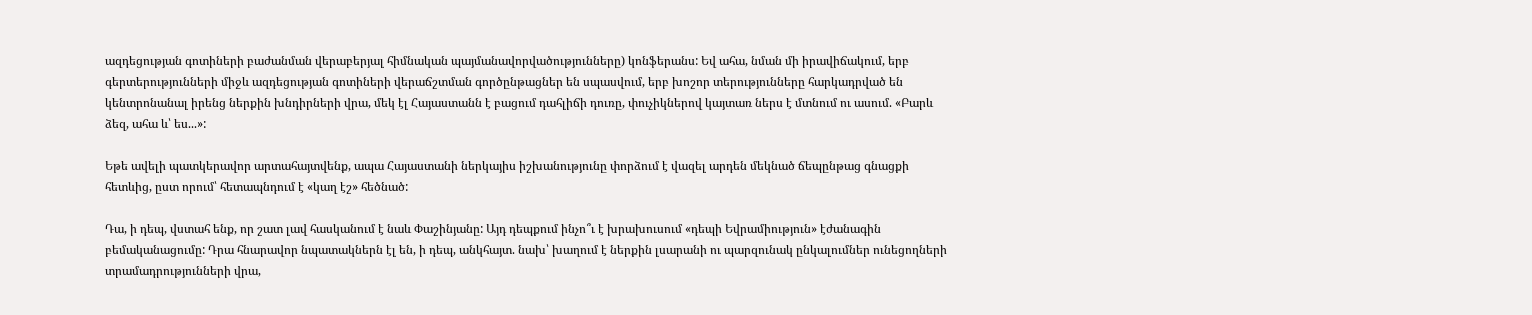ազդեցության գոտիների բաժանման վերաբերյալ հիմնական պայմանավորվածությունները) կոնֆերանս: Եվ ահա, նման մի իրավիճակում, երբ գերտերությունների միջև ազդեցության գոտիների վերաճշտման գործընթացներ են սպասվում, երբ խոշոր տերությունները հարկադրված են կենտրոնանալ իրենց ներքին խնդիրների վրա, մեկ էլ Հայաստանն է բացում դահլիճի դուռը, փուչիկներով կայտառ ներս է մտնում ու ասում. «Բարև ձեզ, ահա և՝ ես...»:

Եթե ավելի պատկերավոր արտահայտվենք, ապա Հայաստանի ներկայիս իշխանությունը փորձում է վազել արդեն մեկնած ճեպընթաց գնացքի հետևից, ըստ որում՝ հետապնդում է «կաղ էշ» հեծնած:

Դա, ի դեպ, վստահ ենք, որ շատ լավ հասկանում է նաև Փաշինյանը: Այդ դեպքում ինչո՞ւ է խրախուսում «դեպի Եվրամիություն» էժանագին բեմականացումը: Դրա հնարավոր նպատակներն էլ են, ի դեպ, անկհայտ. նախ՝ խաղում է ներքին լսարանի ու պարզունակ ընկալումներ ունեցողների տրամադրությունների վրա,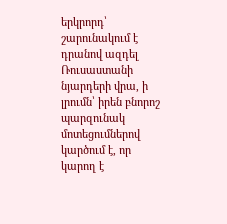երկրորդ՝ շարունակում է դրանով ազդել Ռուսաստանի նյարդերի վրա, ի լրումն՝ իրեն բնորոշ պարզունակ մոտեցումներով կարծում է, որ կարող է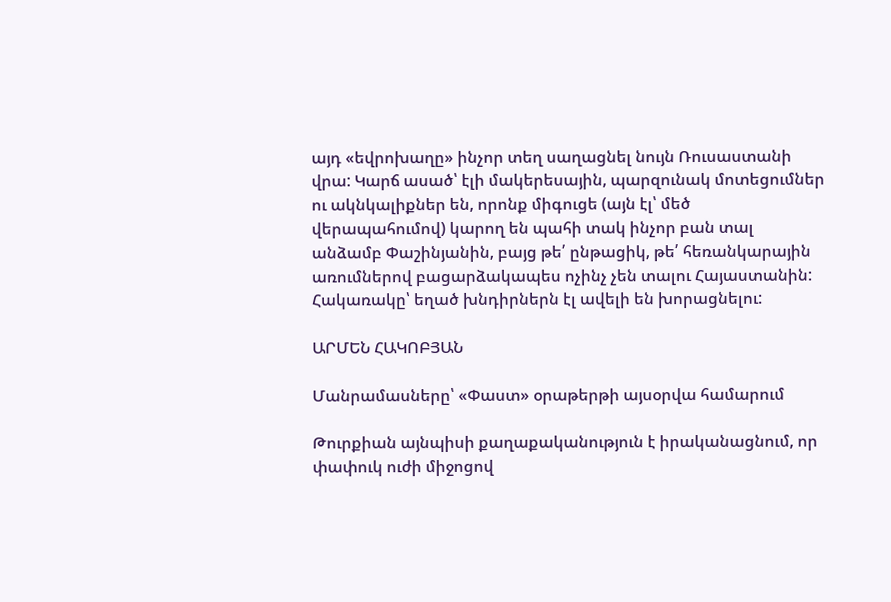այդ «եվրոխաղը» ինչոր տեղ սաղացնել նույն Ռուսաստանի վրա: Կարճ ասած՝ էլի մակերեսային, պարզունակ մոտեցումներ ու ակնկալիքներ են, որոնք միգուցե (այն էլ՝ մեծ վերապահումով) կարող են պահի տակ ինչոր բան տալ անձամբ Փաշինյանին, բայց թե՛ ընթացիկ, թե՛ հեռանկարային առումներով բացարձակապես ոչինչ չեն տալու Հայաստանին: Հակառակը՝ եղած խնդիրներն էլ ավելի են խորացնելու:

ԱՐՄԵՆ ՀԱԿՈԲՅԱՆ

Մանրամասները՝ «Փաստ» օրաթերթի այսօրվա համարում

Թուրքիան այնպիսի քաղաքականություն է իրականացնում, որ փափուկ ուժի միջոցով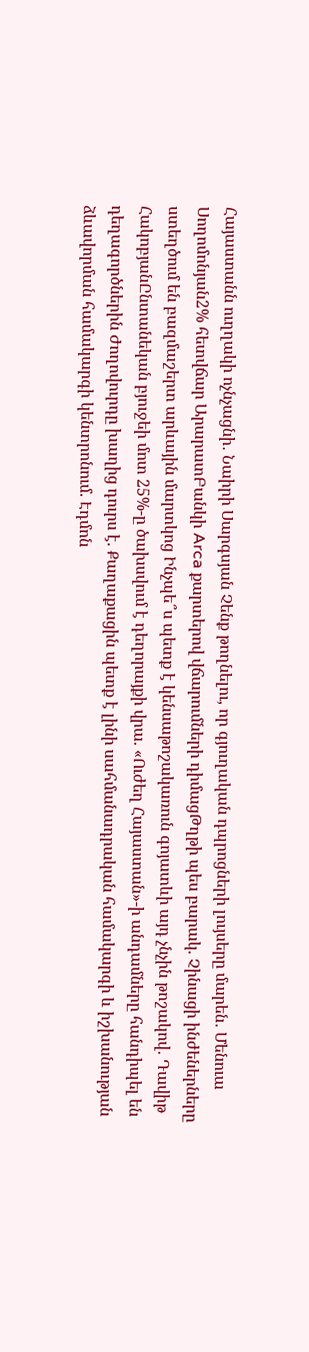Հայաստանն ուղղակի ոչնչացնի․ Նաիրի Սարգսյան Չենք թողնելու, որ գյուղական դպրոցների լույսերը մարեն․ Մենուա Սողոմոնյան2% հետվճար ԱրարատԲանկի Arca քարտերով վճարումների դիմացԹղթի պես բարակ. Չինացի ինժեներները ստեղծում են բազմաշերտ արևային մարտկոց Ինչպե՞ս պետք է կենսաթոշակառուն գոյատևի այդ չնչին թոշակով․ Դավիթ ՀակոբյանԸնտանեկան բյուջեի մոտ 25%-ը ծախսվում է դեղորայքի վրա. «Ուժեղ Հայաստան»-ի անդամները հանդիպել են դեղագործներին Ժողովուրդը խաղից դուրս է. Քաղաքացին պետք է լինի սահմանադրական համակարգի և իշխանության ձևավորման համակարգի կենտրոնում. Էդմոն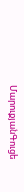ՄարուքյանԳուցե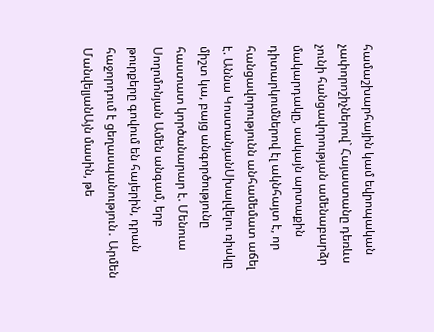համաշխարհային կամ եվրոպական չափորոշիչներով` Հայաստանը դեռևս չունի հանցավորության ամենաբարձր մակարդակը, սակայն արտաքին դիտարկումներով էլ ակնհայտ է, որ հանցավորությունն անհամեմատ աճել է. Աննա ԿոստանյանՍխալվելու ռիսկը միշտ կա, բայց անգործությունը հաստատ կործանարար է. Մենուա Սողոմոնյան Ամեն անգամ, երբ թուրքերը գովում են հայերին, դրան հաջորդում է ցեղասպանություն․ Արմեն ՄանվելյանԱյն մասին, թե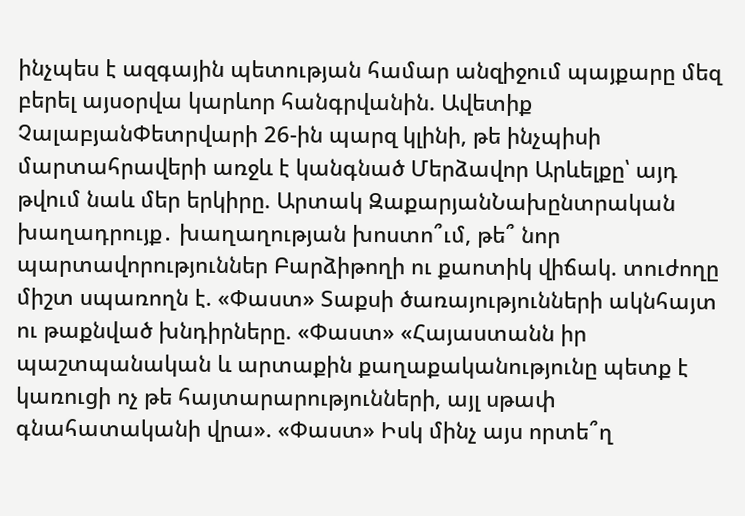ինչպես է ազգային պետության համար անզիջում պայքարը մեզ բերել այսօրվա կարևոր հանգրվանին. Ավետիք ՉալաբյանՓետրվարի 26-ին պարզ կլինի, թե ինչպիսի մարտահրավերի առջև է կանգնած Մերձավոր Արևելքը՝ այդ թվում նաև մեր երկիրը. Արտակ ԶաքարյանՆախընտրական խաղադրույք․ խաղաղության խոստո՞ւմ, թե՞ նոր պարտավորություններ Բարձիթողի ու քաոտիկ վիճակ. տուժողը միշտ սպառողն է. «Փաստ» Տաքսի ծառայությունների ակնհայտ ու թաքնված խնդիրները. «Փաստ» «Հայաստանն իր պաշտպանական և արտաքին քաղաքականությունը պետք է կառուցի ոչ թե հայտարարությունների, այլ սթափ գնահատականի վրա». «Փաստ» Իսկ մինչ այս որտե՞ղ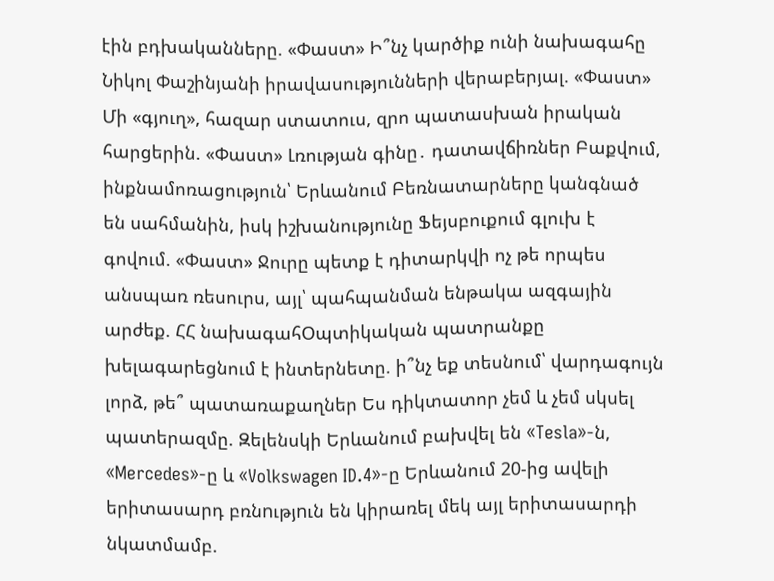էին բդխականները. «Փաստ» Ի՞նչ կարծիք ունի նախագահը Նիկոլ Փաշինյանի իրավասությունների վերաբերյալ. «Փաստ» Մի «գյուղ», հազար ստատուս, զրո պատասխան իրական հարցերին. «Փաստ» Լռության գինը․ դատավճիռներ Բաքվում, ինքնամոռացություն՝ Երևանում Բեռնատարները կանգնած են սահմանին, իսկ իշխանությունը Ֆեյսբուքում գլուխ է գովում. «Փաստ» Ջուրը պետք է դիտարկվի ոչ թե որպես անսպառ ռեսուրս, այլ՝ պահպանման ենթակա ազգային արժեք. ՀՀ նախագահՕպտիկական պատրանքը խելագարեցնում է ինտերնետը. ի՞նչ եք տեսնում՝ վարդագույն լորձ, թե՞ պատառաքաղներ Ես դիկտատոր չեմ և չեմ սկսել պատերազմը. Զելենսկի Երևանում բախվել են «Tesla»-ն, «Mercedes»-ը և «Volkswagen ID.4»-ը Երևանում 20-ից ավելի երիտասարդ բռնnւթյnւն են կիրառել մեկ այլ երիտասարդի նկատմամբ.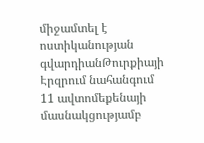միջամտել է ոստիկանության գվարդիանԹուրքիայի Էրզրում նահանգում 11 ավտոմեքենայի մասնակցությամբ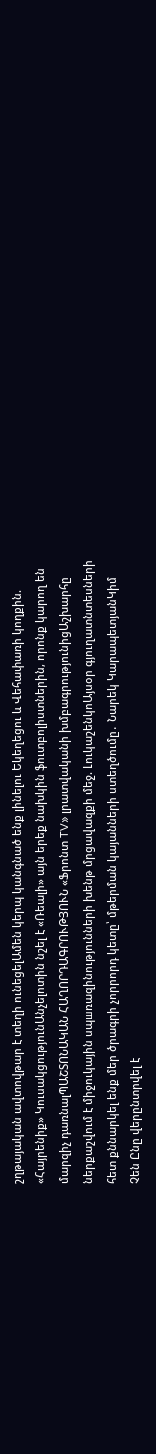շղթայական ավտովթար է տեղի ունեցելԱմեն կերպ կանգնած ենք լինելու Եկեղեցու և Վեհափառի կողքին. «Հայրենիք» ԿուսակցությունԱնչելոտին նշել է «Ռեալի» այն երեք նախկին ֆուտբոլիստներին, որոնք կարող են մարզիչ դառնալՊԱՇՏՈՆԱԿԱՆ ՀԱՂՈՐԴԱԳՐՈՒԹՅՈՒՆ «Ֆրոնտ TV» լրատվականի խմբագրությունիցԱշխարհը ներքաշվում է միջուկային սպшռազինությունների խենթ մրցավազքի մեջ. ԼուկաշենկոԱյսօր գյուղատնտեսների հետ քննարկել ենք մեր ծրագրի չորրորդ կետը՝ մթերման կայանների ստեղծումը․ Նարեկ ԿարապետյանԿիմ Չեն Ընը վերընտրվել է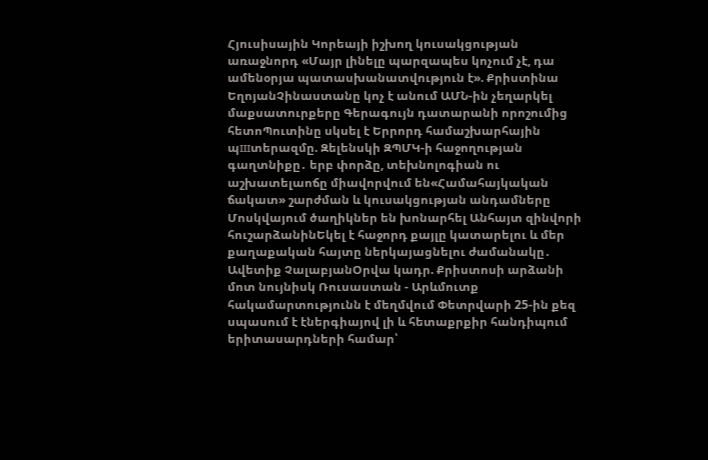Հյուսիսային Կորեայի իշխող կուսակցության առաջնորդ «Մայր լինելը պարզապես կոչում չէ, դա ամենօրյա պատասխանատվություն է». Քրիստինա ԵղոյանՉինաստանը կոչ է անում ԱՄՆ-ին չեղարկել մաքսատուրքերը Գերագույն դատարանի որոշումից հետոՊուտինը սկսել է Երրորդ համաշխարհային պшտերազմը. Զելենսկի ԶՊՄԿ-ի հաջողության գաղտնիքը․ երբ փորձը, տեխնոլոգիան ու աշխատելաոճը միավորվում են«Համահայկական ճակատ» շարժման և կուսակցության անդամները Մոսկվայում ծաղիկներ են խոնարհել Անհայտ զինվորի հուշարձանինԵկել է հաջորդ քայլը կատարելու և մեր քաղաքական հայտը ներկայացնելու ժամանակը․ Ավետիք ՉալաբյանՕրվա կադր. Քրիստոսի արձանի մոտ նույնիսկ Ռուսաստան - Արևմուտք հակամարտությունն է մեղմվում Փետրվարի 25-ին քեզ սպասում է էներգիայով լի և հետաքրքիր հանդիպում երիտասարդների համար՝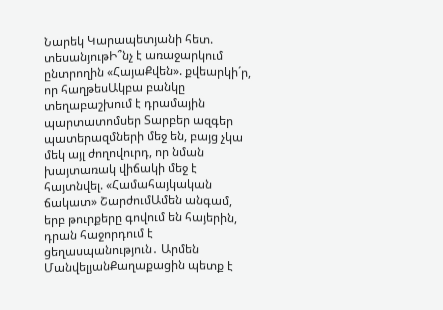Նարեկ Կարապետյանի հետ. տեսանյութԻ՞նչ է առաջարկում ընտրողին «ՀայաՔվեն». քվեարկի´ր, որ հաղթեսԱկբա բանկը տեղաբաշխում է դրամային պարտատոմսեր Տարբեր ազգեր պատերազմների մեջ են, բայց չկա մեկ այլ ժողովուրդ, որ նման խայտառակ վիճակի մեջ է հայտնվել. «Համահայկական ճակատ» ՇարժումԱմեն անգամ, երբ թուրքերը գովում են հայերին, դրան հաջորդում է ցեղասպանություն․ Արմեն ՄանվելյանՔաղաքացին պետք է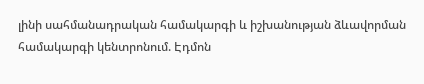լինի սահմանադրական համակարգի և իշխանության ձևավորման համակարգի կենտրոնում. Էդմոն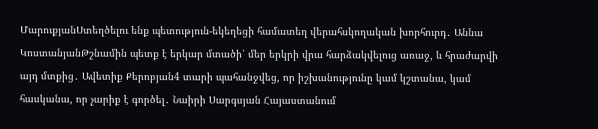ՄարուքյանՍտեղծելու ենք պետություն-եկեղեցի համատեղ վերահսկողական խորհուրդ․ Աննա ԿոստանյանԹշնամին պետք է երկար մտածի՝ մեր երկրի վրա հարձակվելուց առաջ, և հրաժարվի այդ մտքից․ Ավետիք Քերոբյան4 տարի պահանջվեց, որ իշխանությունը կամ կշտանա, կամ հասկանա, որ չարիք է գործել․ Նաիրի Սարգսյան Հայաստանում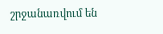շրջանառվում են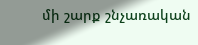մի շարք շնչառական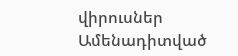վիրուսներ
Ամենադիտված